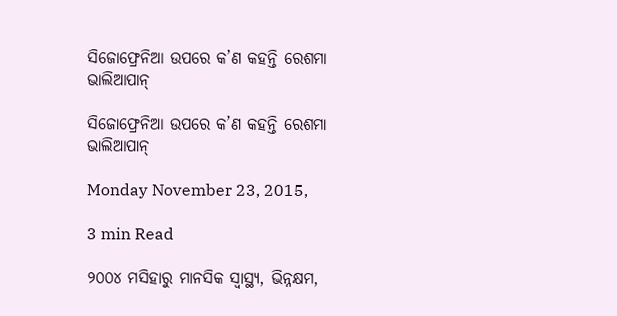ସିଜୋଫ୍ରେନିଆ ଉପରେ କ’ଣ କହନ୍ତି ରେଶମା ଭାଲିଆପାନ୍

ସିଜୋଫ୍ରେନିଆ ଉପରେ କ’ଣ କହନ୍ତି ରେଶମା ଭାଲିଆପାନ୍

Monday November 23, 2015,

3 min Read

୨୦୦୪ ମସିହାରୁ ମାନସିକ ସ୍ଵାସ୍ଥ୍ୟ, ଭିନ୍ନକ୍ଷମ,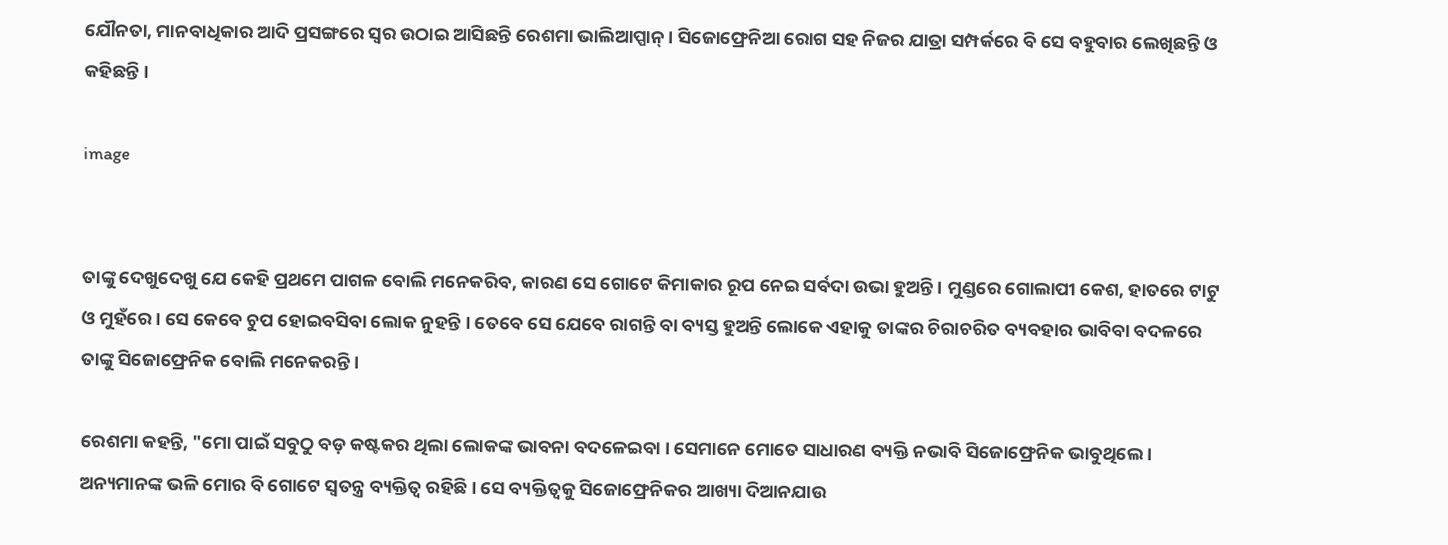ଯୌନତା, ମାନବାଧିକାର ଆଦି ପ୍ରସଙ୍ଗରେ ସ୍ଵର ଉଠାଇ ଆସିଛନ୍ତି ରେଶମା ଭାଲିଆପ୍ପାନ୍ । ସିଜୋଫ୍ରେନିଆ ରୋଗ ସହ ନିଜର ଯାତ୍ରା ସମ୍ପର୍କରେ ବି ସେ ବହୁବାର ଲେଖିଛନ୍ତି ଓ କହିଛନ୍ତି ।

image


ତାଙ୍କୁ ଦେଖୁଦେଖୁ ଯେ କେହି ପ୍ରଥମେ ପାଗଳ ବୋଲି ମନେକରିବ, କାରଣ ସେ ଗୋଟେ କିମାକାର ରୂପ ନେଇ ସର୍ବଦା ଉଭା ହୁଅନ୍ତି । ମୁଣ୍ଡରେ ଗୋଲାପୀ କେଶ, ହାତରେ ଟାଟୁ ଓ ମୁହଁରେ । ସେ କେବେ ଚୁପ ହୋଇବସିବା ଲୋକ ନୁହନ୍ତି । ତେବେ ସେ ଯେବେ ରାଗନ୍ତି ବା ବ୍ୟସ୍ତ ହୁଅନ୍ତି ଲୋକେ ଏହାକୁ ତାଙ୍କର ଚିରାଚରିତ ବ୍ୟବହାର ଭାବିବା ବଦଳରେ ତାଙ୍କୁ ସିଜୋଫ୍ରେନିକ ବୋଲି ମନେକରନ୍ତି ।

ରେଶମା କହନ୍ତି, "ମୋ ପାଇଁ ସବୁଠୁ ବଡ଼ କଷ୍ଟକର ଥିଲା ଲୋକଙ୍କ ଭାବନା ବଦଳେଇବା । ସେମାନେ ମୋତେ ସାଧାରଣ ବ୍ୟକ୍ତି ନଭାବି ସିଜୋଫ୍ରେନିକ ଭାବୁଥିଲେ । ଅନ୍ୟମାନଙ୍କ ଭଳି ମୋର ବି ଗୋଟେ ସ୍ଵତନ୍ତ୍ର ବ୍ୟକ୍ତିତ୍ୱ ରହିଛି । ସେ ବ୍ୟକ୍ତିତ୍ୱକୁ ସିଜୋଫ୍ରେନିକର ଆଖ୍ୟା ଦିଆନଯାଉ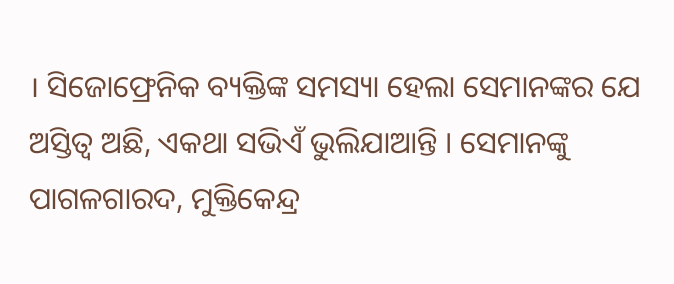। ସିଜୋଫ୍ରେନିକ ବ୍ୟକ୍ତିଙ୍କ ସମସ୍ୟା ହେଲା ସେମାନଙ୍କର ଯେ ଅସ୍ତିତ୍ୱ ଅଛି, ଏକଥା ସଭିଏଁ ଭୁଲିଯାଆନ୍ତି । ସେମାନଙ୍କୁ ପାଗଳଗାରଦ, ମୁକ୍ତିକେନ୍ଦ୍ର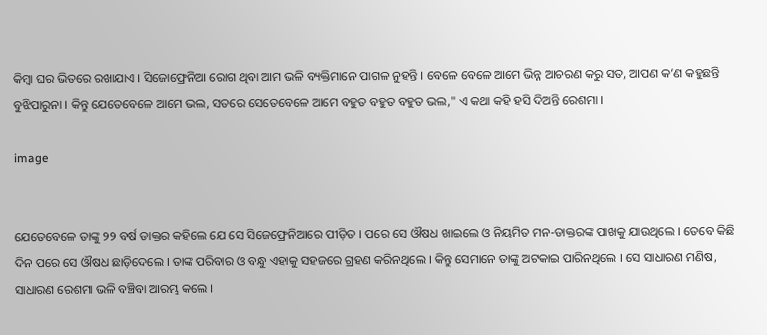କିମ୍ବା ଘର ଭିତରେ ରଖାଯାଏ । ସିଜୋଫ୍ରେନିଆ ରୋଗ ଥିବା ଆମ ଭଳି ବ୍ୟକ୍ତିମାନେ ପାଗଳ ନୁହନ୍ତି । ବେଳେ ବେଳେ ଆମେ ଭିନ୍ନ ଆଚରଣ କରୁ ସତ, ଆପଣ କ’ଣ କହୁଛନ୍ତି ବୁଝିପାରୁନା । କିନ୍ତୁ ଯେତେବେଳେ ଆମେ ଭଲ, ସତରେ ସେତେବେଳେ ଆମେ ବହୁତ ବହୁତ ବହୁତ ଭଲ," ଏ କଥା କହି ହସି ଦିଅନ୍ତି ରେଶମା ।

image


ଯେତେବେଳେ ତାଙ୍କୁ ୨୨ ବର୍ଷ ଡାକ୍ତର କହିଲେ ଯେ ସେ ସିଜେଫ୍ରେନିଆରେ ପୀଡ଼ିତ । ପରେ ସେ ଔଷଧ ଖାଇଲେ ଓ ନିୟମିତ ମନ-ଡାକ୍ତରଙ୍କ ପାଖକୁ ଯାଉଥିଲେ । ତେବେ କିଛି ଦିନ ପରେ ସେ ଔଷଧ ଛାଡ଼ିଦେଲେ । ତାଙ୍କ ପରିବାର ଓ ବନ୍ଧୁ ଏହାକୁ ସହଜରେ ଗ୍ରହଣ କରିନଥିଲେ । କିନ୍ତୁ ସେମାନେ ତାଙ୍କୁ ଅଟକାଇ ପାରିନଥିଲେ । ସେ ସାଧାରଣ ମଣିଷ, ସାଧାରଣ ରେଶମା ଭଳି ବଞ୍ଚିବା ଆରମ୍ଭ କଲେ ।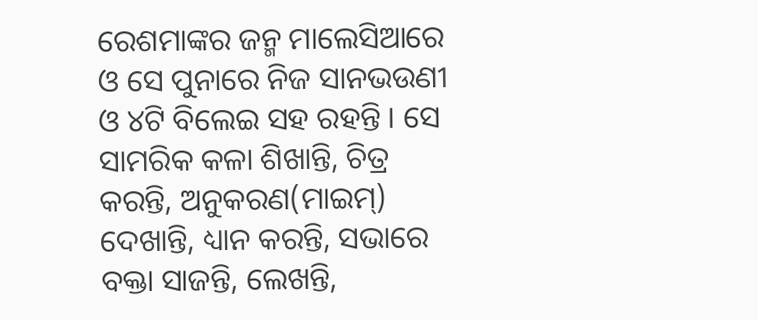ରେଶମାଙ୍କର ଜନ୍ମ ମାଲେସିଆରେ ଓ ସେ ପୁନାରେ ନିଜ ସାନଭଉଣୀ ଓ ୪ଟି ବିଲେଇ ସହ ରହନ୍ତି । ସେ ସାମରିକ କଳା ଶିଖାନ୍ତି, ଚିତ୍ର କରନ୍ତି, ଅନୁକରଣ(ମାଇମ୍) ଦେଖାନ୍ତି, ଧ୍ୟାନ କରନ୍ତି, ସଭାରେ ବକ୍ତା ସାଜନ୍ତି, ଲେଖନ୍ତି,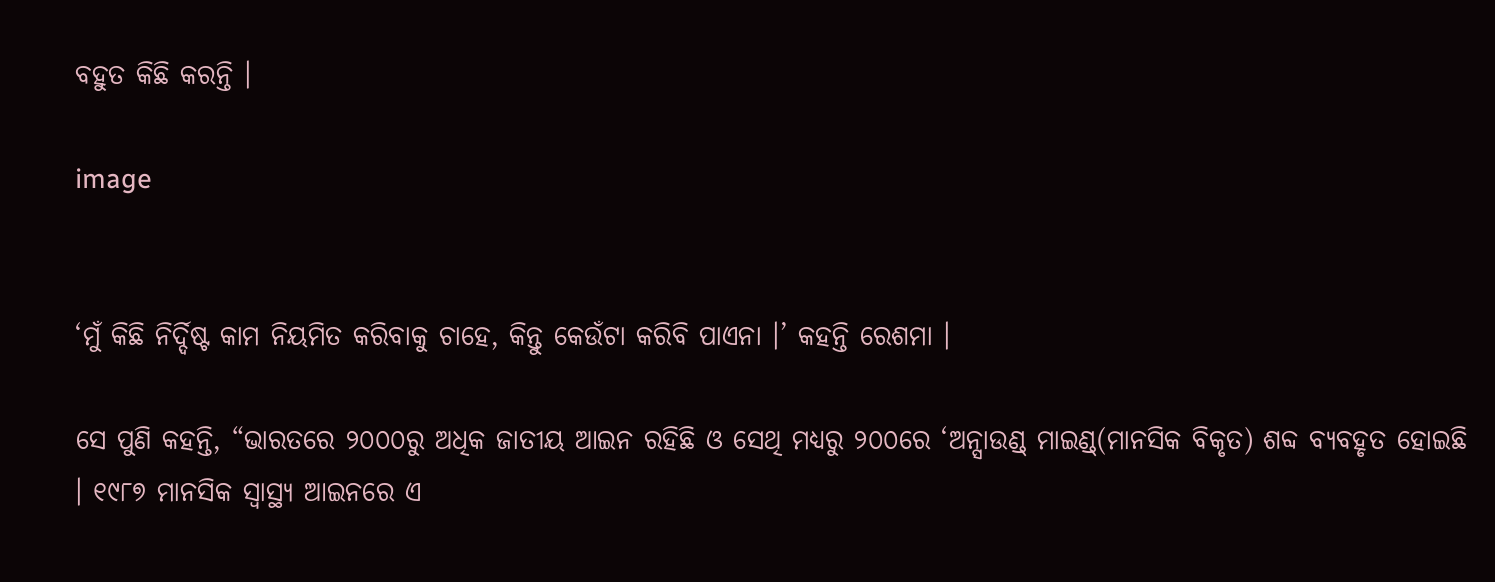ବହୁତ କିଛି କରନ୍ତି ।

image


‘ମୁଁ କିଛି ନିର୍ଦ୍ଦିଷ୍ଟ କାମ ନିୟମିତ କରିବାକୁ ଚାହେ, କିନ୍ତୁ କେଉଁଟା କରିବି ପାଏନା ।’ କହନ୍ତି ରେଶମା ।

ସେ ପୁଣି କହନ୍ତି, “ଭାରତରେ ୨୦୦୦ରୁ ଅଧିକ ଜାତୀୟ ଆଇନ ରହିଛି ଓ ସେଥି ମଧ୍ୟରୁ ୨୦୦ରେ ‘ଅନ୍ସାଉଣ୍ଡ୍ ମାଇଣ୍ଡ୍(ମାନସିକ ବିକୃତ) ଶବ୍ଦ ବ୍ୟବହୃତ ହୋଇଛି । ୧୯୮୭ ମାନସିକ ସ୍ଵାସ୍ଥ୍ୟ ଆଇନରେ ଏ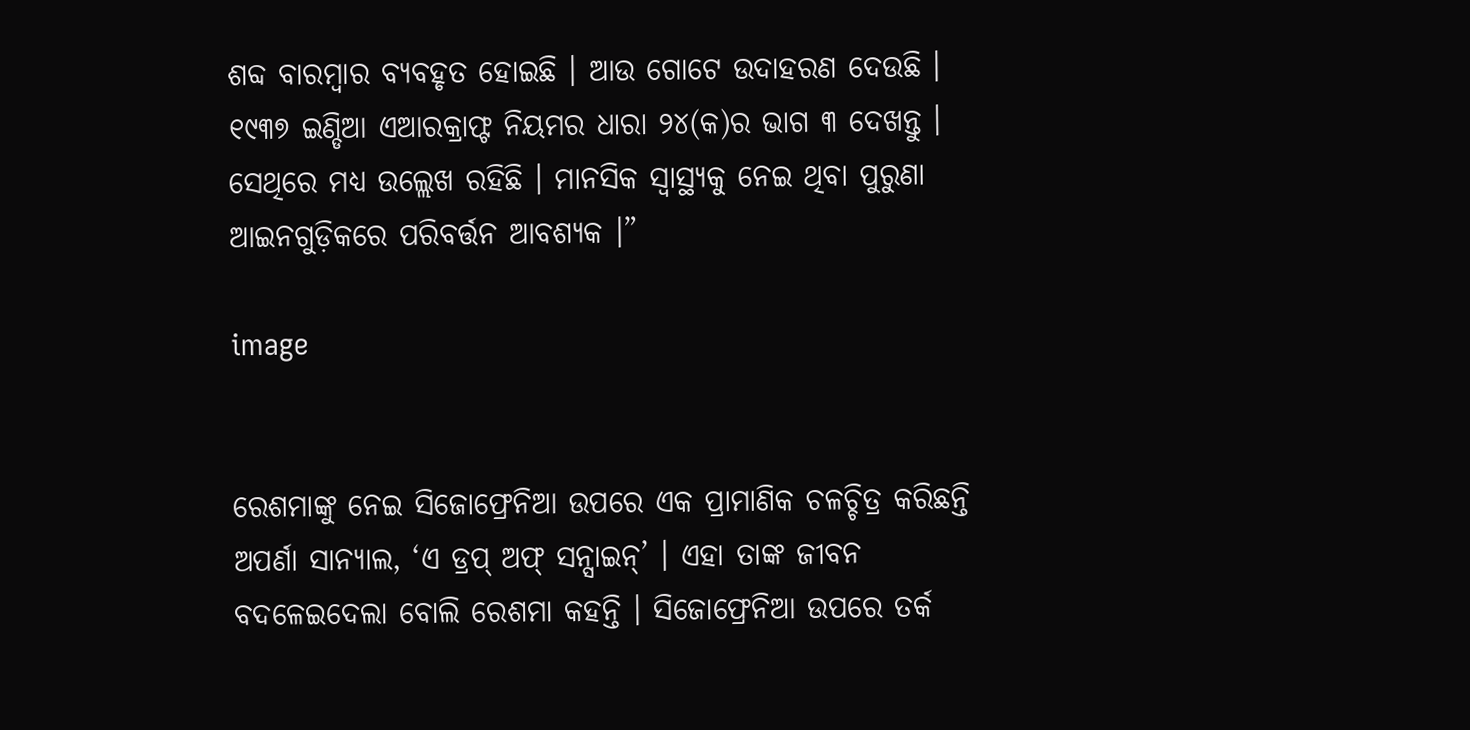ଶବ୍ଦ ବାରମ୍ବାର ବ୍ୟବହୃତ ହୋଇଛି । ଆଉ ଗୋଟେ ଉଦାହରଣ ଦେଉଛି । ୧୯୩୭ ଇଣ୍ଡିଆ ଏଆରକ୍ରାଫ୍ଟ ନିୟମର ଧାରା ୨୪(କ)ର ଭାଗ ୩ ଦେଖନ୍ତୁ । ସେଥିରେ ମଧ୍ୟ ଉଲ୍ଲେଖ ରହିଛି । ମାନସିକ ସ୍ଵାସ୍ଥ୍ୟକୁ ନେଇ ଥିବା ପୁରୁଣା ଆଇନଗୁଡ଼ିକରେ ପରିବର୍ତ୍ତନ ଆବଶ୍ୟକ ।”

image


ରେଶମାଙ୍କୁ ନେଇ ସିଜୋଫ୍ରେନିଆ ଉପରେ ଏକ ପ୍ରାମାଣିକ ଚଳଚ୍ଚିତ୍ର କରିଛନ୍ତି ଅପର୍ଣା ସାନ୍ୟାଲ, ‘ଏ ଡ୍ରପ୍ ଅଫ୍ ସନ୍ସାଇନ୍’ । ଏହା ତାଙ୍କ ଜୀବନ ବଦଳେଇଦେଲା ବୋଲି ରେଶମା କହନ୍ତି । ସିଜୋଫ୍ରେନିଆ ଉପରେ ତର୍କ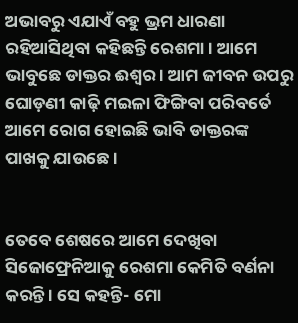ଅଭାବରୁ ଏଯାଏଁ ବହୁ ଭ୍ରମ ଧାରଣା ରହିଆସିଥିବା କହିଛନ୍ତି ରେଶମା । ଆମେ ଭାବୁଛେ ଡାକ୍ତର ଈଶ୍ୱର । ଆମ ଜୀବନ ଉପରୁ ଘୋଡ଼ଣୀ କାଢ଼ି ମଇଳା ଫିଙ୍ଗିବା ପରିବର୍ତେ ଆମେ ରୋଗ ହୋଇଛି ଭାବି ଡାକ୍ତରଙ୍କ ପାଖକୁ ଯାଉଛେ ।


ତେବେ ଶେଷରେ ଆମେ ଦେଖିବା ସିଜୋଫ୍ରେନିଆକୁ ରେଶମା କେମିତି ବର୍ଣନା କରନ୍ତି । ସେ କହନ୍ତି- ମୋ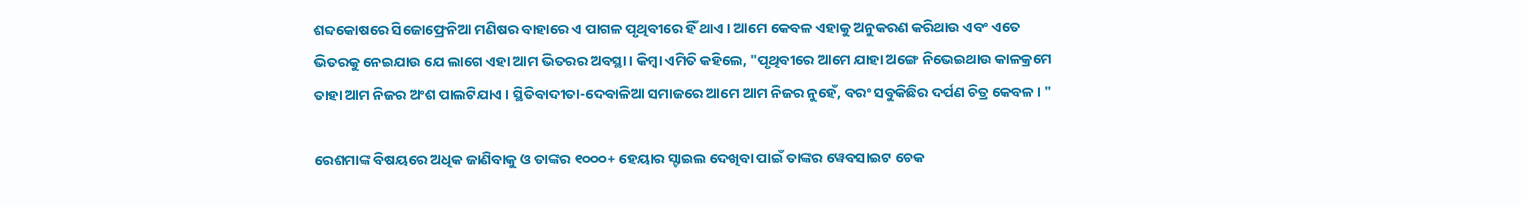ଶବ୍ଦକୋଷରେ ସିଜୋଫ୍ରେନିଆ ମଣିଷର ବାହାରେ ଏ ପାଗଳ ପୃଥିବୀରେ ହିଁ ଥାଏ । ଆମେ କେବଳ ଏହାକୁ ଅନୁକରଣ କରିଥାଉ ଏବଂ ଏତେ ଭିତରକୁ ନେଇଯାଉ ଯେ ଲାଗେ ଏହା ଆମ ଭିତରର ଅବସ୍ଥା । କିମ୍ବା ଏମିତି କହିଲେ, "ପୃଥିବୀରେ ଆମେ ଯାହା ଅଙ୍ଗେ ନିଭେଇଥାଉ କାଳକ୍ରମେ ତାହା ଆମ ନିଜର ଅଂଶ ପାଲଟିଯାଏ । ସ୍ଥିତିବାଦୀତା-ଦେବାଳିଆ ସମାଜରେ ଆମେ ଆମ ନିଜର ନୁହେଁ, ବରଂ ସବୁକିଛିର ଦର୍ପଣ ଚିତ୍ର କେବଳ। "

ରେଶମାଙ୍କ ବିଷୟରେ ଅଧିକ ଜାଣିବାକୁ ଓ ତାଙ୍କର ୧୦୦୦+ ହେୟାର ସ୍ଟାଇଲ ଦେଖିବା ପାଇଁ ତାଙ୍କର ୱେବସାଇଟ ଚେକ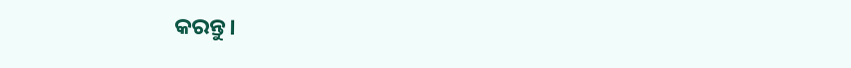କରନ୍ତୁ।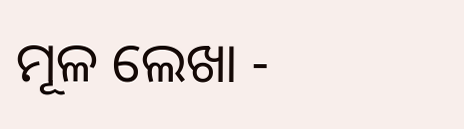ମୂଳ ଲେଖା -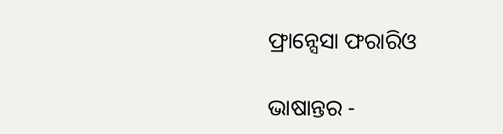ଫ୍ରାନ୍ସେସା ଫରାରିଓ

ଭାଷାନ୍ତର -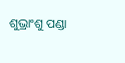ଶୁଭ୍ରାଂଶୁ ପଣ୍ଡା